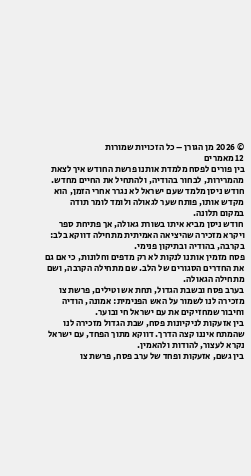© 2026 מן הגורן – כל הזכויות שמורות
12 מאמרים
בין פורים לפסח מלמדת אותנו פרשת החודש איך לצאת מהמרירות, לבחור בהודיה, ולהתחיל את החיים מחדש.
חודש ניסן מלמד שעם ישראל לא נגרר אחרי הזמן, הוא מקדש אותו, פותח שער לגאולה ולומד לומר תודה במקום תלונה.
חודש ניסן מביא איתו בשורת גאולה, אך פתיחת ספר ויקרא מזכירה שהיציאה האמיתית מתחילה דווקא בלב: בקרבה, בהודיה ובתיקון פנימי.
פסח מזמין אותנו לנקות לא רק מדפים וחלונות, כי אם גם את החדרים הסגורים של הלב. שם מתחילה הקרבה, ושם מתחילה הגאולה.
בערב פסח ובשבת הגדול, תחת אש וטילים, פרשת צו מזכירה לנו לשמור על האש הפנימית: אמונה, הודיה וחיבור שמחזיקים את עם ישראל חי ובוער.
בין אזעקות לניקיונות פסח, שבת הגדול מזכירה לנו שהמתח איננו קצה הדרך. דווקא מתוך הפחד, עם ישראל נקרא לעצור, להודות ולהאמין.
בין גשם, אזעקות ופחד של ערב פסח, פרשת צו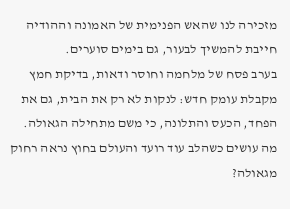מזכירה לנו שהאש הפנימית של האמונה וההודיה חייבת להמשיך לבעור, גם בימים סוערים.
בערב פסח של מלחמה וחוסר ודאות, בדיקת חמץ מקבלת עומק חדש: לנקות לא רק את הבית, גם את הפחד, הכעס והתלונה, כי משם מתחילה הגאולה.
מה עושים כשהלב עוד רועד והעולם בחוץ נראה רחוק מגאולה?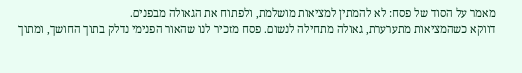מאמר על הסוד של פסח: לא להמתין למציאות מושלמת, ולפתוח את הגאולה מבפנים.
דווקא כשהמציאות מתערערת, גאולה מתחילה לנשום. פסח מזכיר לנו שהאור הפנימי נדלק בתוך החושך, ומתוך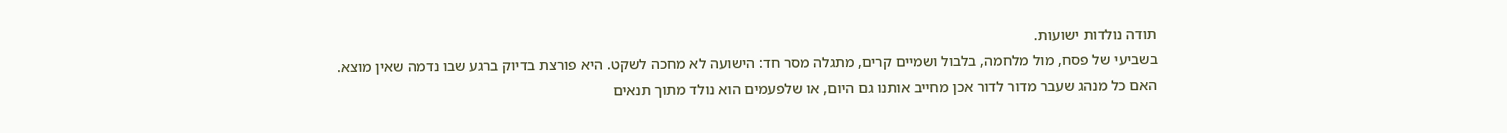תודה נולדות ישועות.
בשביעי של פסח, מול מלחמה, בלבול ושמיים קרים, מתגלה מסר חד: הישועה לא מחכה לשקט. היא פורצת בדיוק ברגע שבו נדמה שאין מוצא.
האם כל מנהג שעבר מדור לדור אכן מחייב אותנו גם היום, או שלפעמים הוא נולד מתוך תנאים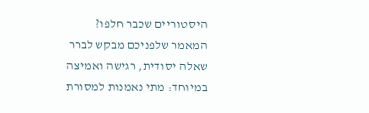היסטוריים שכבר חלפו? המאמר שלפניכם מבקש לברר שאלה יסודית, רגישה ואמיצה במיוחד: מתי נאמנות למסורת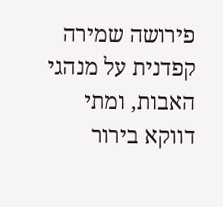פירושה שמירה קפדנית על מנהגי האבות, ומתי דווקא בירור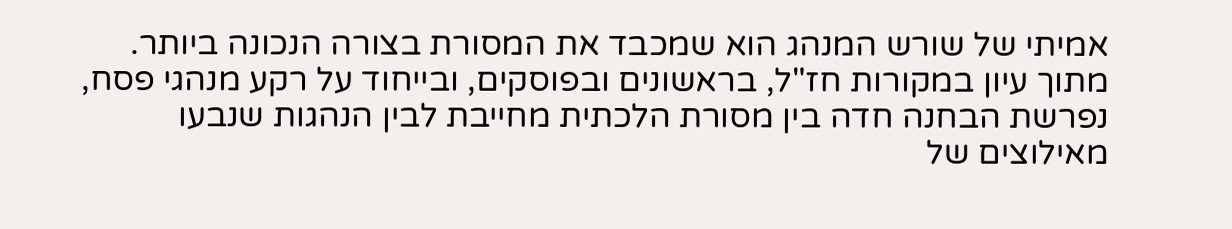אמיתי של שורש המנהג הוא שמכבד את המסורת בצורה הנכונה ביותר. מתוך עיון במקורות חז"ל, בראשונים ובפוסקים, ובייחוד על רקע מנהגי פסח, נפרשת הבחנה חדה בין מסורת הלכתית מחייבת לבין הנהגות שנבעו מאילוצים של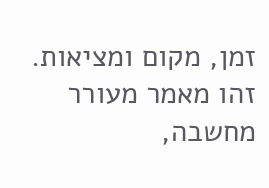זמן, מקום ומציאות. זהו מאמר מעורר מחשבה,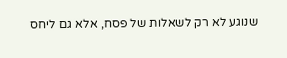שנוגע לא רק לשאלות של פסח, אלא גם ליחס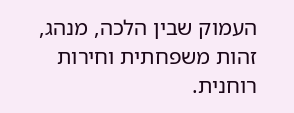העמוק שבין הלכה, מנהג, זהות משפחתית וחירות רוחנית.